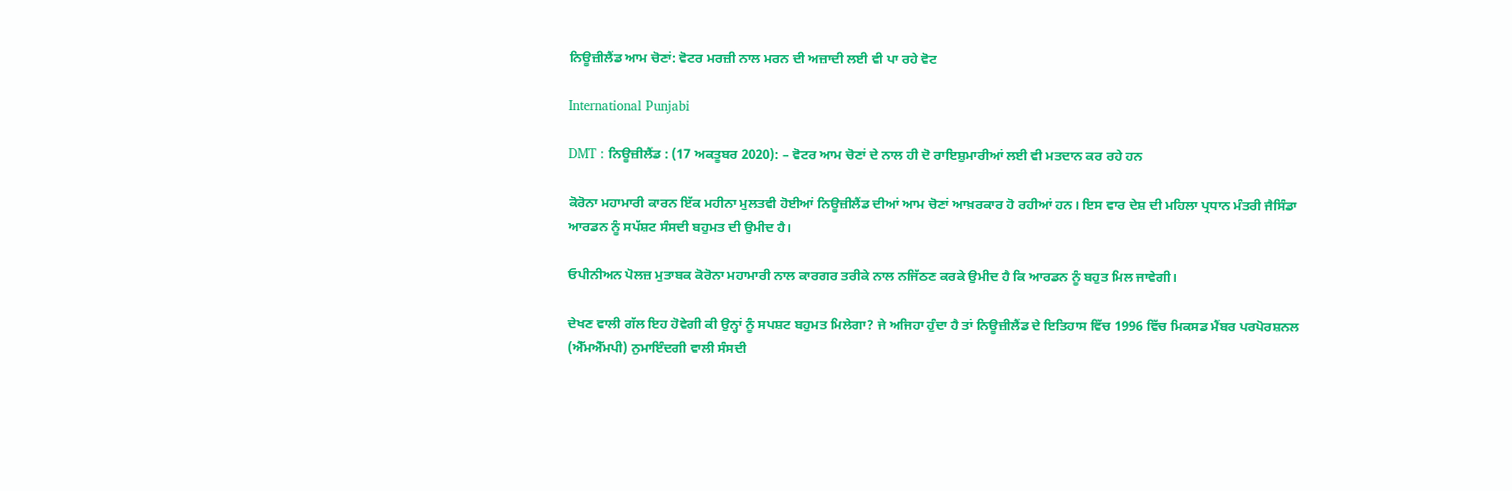ਨਿਊਜ਼ੀਲੈਂਡ ਆਮ ਚੋਣਾਂ: ਵੋਟਰ ਮਰਜ਼ੀ ਨਾਲ ਮਰਨ ਦੀ ਅਜ਼ਾਦੀ ਲਈ ਵੀ ਪਾ ਰਹੇ ਵੋਟ

International Punjabi

DMT : ਨਿਊਜ਼ੀਲੈਂਡ : (17 ਅਕਤੂਬਰ 2020): – ਵੋਟਰ ਆਮ ਚੋਣਾਂ ਦੇ ਨਾਲ ਹੀ ਦੋ ਰਾਇਸ਼ੁਮਾਰੀਆਂ ਲਈ ਵੀ ਮਤਦਾਨ ਕਰ ਰਹੇ ਹਨ

ਕੋਰੋਨਾ ਮਹਾਮਾਰੀ ਕਾਰਨ ਇੱਕ ਮਹੀਨਾ ਮੁਲਤਵੀ ਹੋਈਆਂ ਨਿਊਜ਼ੀਲੈਂਡ ਦੀਆਂ ਆਮ ਚੋਣਾਂ ਆਖ਼ਰਕਾਰ ਹੋ ਰਹੀਆਂ ਹਨ। ਇਸ ਵਾਰ ਦੇਸ਼ ਦੀ ਮਹਿਲਾ ਪ੍ਰਧਾਨ ਮੰਤਰੀ ਜੈਸਿੰਡਾ ਆਰਡਨ ਨੂੰ ਸਪੱਸ਼ਟ ਸੰਸਦੀ ਬਹੁਮਤ ਦੀ ਉਮੀਦ ਹੈ।

ਓਪੀਨੀਅਨ ਪੋਲਜ਼ ਮੁਤਾਬਕ ਕੋਰੋਨਾ ਮਹਾਮਾਰੀ ਨਾਲ ਕਾਰਗਰ ਤਰੀਕੇ ਨਾਲ ਨਜਿੱਠਣ ਕਰਕੇ ਉਮੀਦ ਹੈ ਕਿ ਆਰਡਨ ਨੂੰ ਬਹੁਤ ਮਿਲ ਜਾਵੇਗੀ।

ਦੇਖਣ ਵਾਲੀ ਗੱਲ ਇਹ ਹੋਵੇਗੀ ਕੀ ਉਨ੍ਹਾਂ ਨੂੰ ਸਪਸ਼ਟ ਬਹੁਮਤ ਮਿਲੇਗਾ? ਜੇ ਅਜਿਹਾ ਹੁੰਦਾ ਹੈ ਤਾਂ ਨਿਊਜ਼ੀਲੈਂਡ ਦੇ ਇਤਿਹਾਸ ਵਿੱਚ 1996 ਵਿੱਚ ਮਿਕਸਡ ਮੈਂਬਰ ਪਰਪੋਰਸ਼ਨਲ (ਐੱਮਐੱਮਪੀ) ਨੁਮਾਇੰਦਗੀ ਵਾਲੀ ਸੰਸਦੀ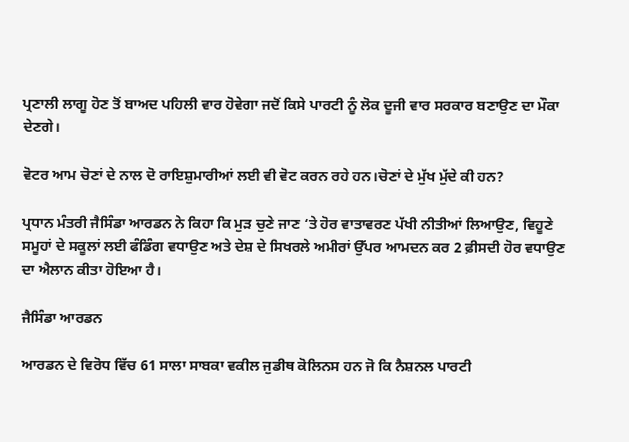ਪ੍ਰਣਾਲੀ ਲਾਗੂ ਹੋਣ ਤੋਂ ਬਾਅਦ ਪਹਿਲੀ ਵਾਰ ਹੋਵੇਗਾ ਜਦੋਂ ਕਿਸੇ ਪਾਰਟੀ ਨੂੰ ਲੋਕ ਦੂਜੀ ਵਾਰ ਸਰਕਾਰ ਬਣਾਉਣ ਦਾ ਮੌਕਾ ਦੇਣਗੇ।

ਵੋਟਰ ਆਮ ਚੋਣਾਂ ਦੇ ਨਾਲ ਦੋ ਰਾਇਸ਼ੁਮਾਰੀਆਂ ਲਈ ਵੀ ਵੋਟ ਕਰਨ ਰਹੇ ਹਨ।ਚੋਣਾਂ ਦੇ ਮੁੱਖ ਮੁੱਦੇ ਕੀ ਹਨ?

ਪ੍ਰਧਾਨ ਮੰਤਰੀ ਜੈਸਿੰਡਾ ਆਰਡਨ ਨੇ ਕਿਹਾ ਕਿ ਮੁੜ ਚੁਣੇ ਜਾਣ ‘ਤੇ ਹੋਰ ਵਾਤਾਵਰਣ ਪੱਖੀ ਨੀਤੀਆਂ ਲਿਆਉਣ, ਵਿਹੂਣੇ ਸਮੂਹਾਂ ਦੇ ਸਕੂਲਾਂ ਲਈ ਫੰਡਿੰਗ ਵਧਾਉਣ ਅਤੇ ਦੇਸ਼ ਦੇ ਸਿਖਰਲੇ ਅਮੀਰਾਂ ਉੱਪਰ ਆਮਦਨ ਕਰ 2 ਫ਼ੀਸਦੀ ਹੋਰ ਵਧਾਉਣ ਦਾ ਐਲਾਨ ਕੀਤਾ ਹੋਇਆ ਹੈ।

ਜੈਸਿੰਡਾ ਆਰਡਨ

ਆਰਡਨ ਦੇ ਵਿਰੋਧ ਵਿੱਚ 61 ਸਾਲਾ ਸਾਬਕਾ ਵਕੀਲ ਜੁਡੀਥ ਕੋਲਿਨਸ ਹਨ ਜੋ ਕਿ ਨੈਸ਼ਨਲ ਪਾਰਟੀ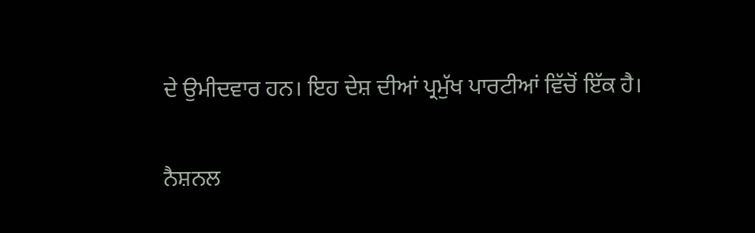ਦੇ ਉਮੀਦਵਾਰ ਹਨ। ਇਹ ਦੇਸ਼ ਦੀਆਂ ਪ੍ਰਮੁੱਖ ਪਾਰਟੀਆਂ ਵਿੱਚੋਂ ਇੱਕ ਹੈ।

ਨੈਸ਼ਨਲ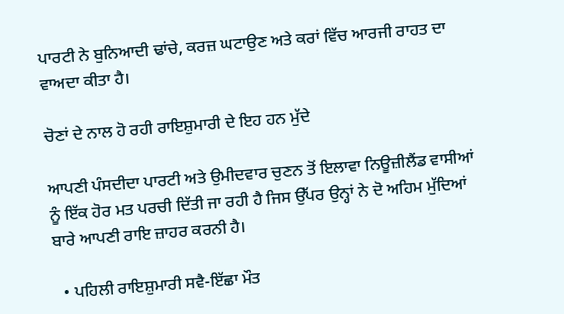ਪਾਰਟੀ ਨੇ ਬੁਨਿਆਦੀ ਢਾਂਚੇ, ਕਰਜ਼ ਘਟਾਉਣ ਅਤੇ ਕਰਾਂ ਵਿੱਚ ਆਰਜੀ ਰਾਹਤ ਦਾ ਵਾਅਦਾ ਕੀਤਾ ਹੈ।

ਚੋਣਾਂ ਦੇ ਨਾਲ ਹੋ ਰਹੀ ਰਾਇਸ਼ੁਮਾਰੀ ਦੇ ਇਹ ਹਨ ਮੁੱਦੇ

ਆਪਣੀ ਪੰਸਦੀਦਾ ਪਾਰਟੀ ਅਤੇ ਉਮੀਦਵਾਰ ਚੁਣਨ ਤੋਂ ਇਲਾਵਾ ਨਿਊਜ਼ੀਲੈਂਡ ਵਾਸੀਆਂ ਨੂੰ ਇੱਕ ਹੋਰ ਮਤ ਪਰਚੀ ਦਿੱਤੀ ਜਾ ਰਹੀ ਹੈ ਜਿਸ ਉੱਪਰ ਉਨ੍ਹਾਂ ਨੇ ਦੋ ਅਹਿਮ ਮੁੱਦਿਆਂ ਬਾਰੇ ਆਪਣੀ ਰਾਇ ਜ਼ਾਹਰ ਕਰਨੀ ਹੈ।

  • ਪਹਿਲੀ ਰਾਇਸ਼ੁਮਾਰੀ ਸਵੈ-ਇੱਛਾ ਮੌਤ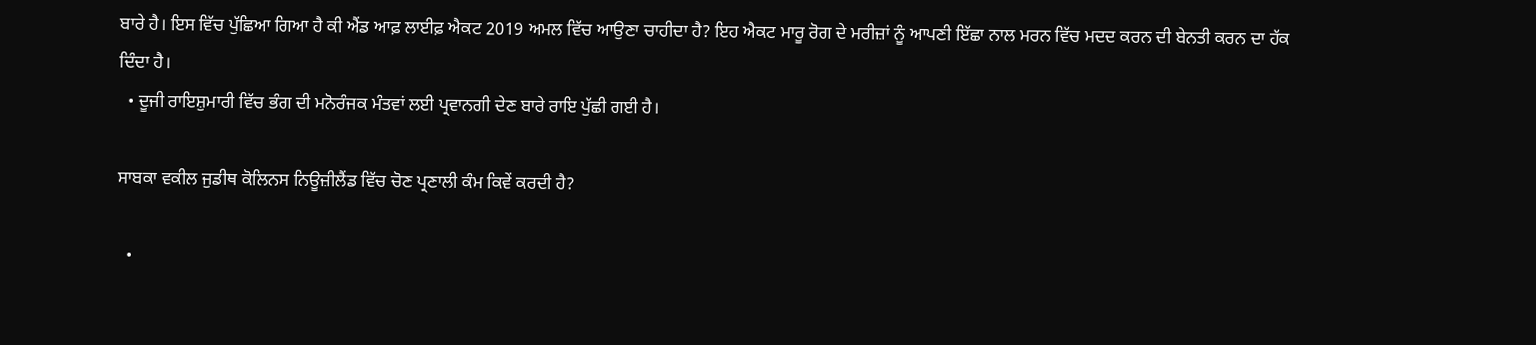ਬਾਰੇ ਹੈ। ਇਸ ਵਿੱਚ ਪੁੱਛਿਆ ਗਿਆ ਹੈ ਕੀ ਐਂਡ ਆਫ਼ ਲਾਈਫ਼ ਐਕਟ 2019 ਅਮਲ ਵਿੱਚ ਆਉਣਾ ਚਾਹੀਦਾ ਹੈ? ਇਹ ਐਕਟ ਮਾਰੂ ਰੋਗ ਦੇ ਮਰੀਜ਼ਾਂ ਨੂੰ ਆਪਣੀ ਇੱਛਾ ਨਾਲ ਮਰਨ ਵਿੱਚ ਮਦਦ ਕਰਨ ਦੀ ਬੇਨਤੀ ਕਰਨ ਦਾ ਹੱਕ ਦਿੰਦਾ ਹੈ।
  • ਦੂਜੀ ਰਾਇਸ਼ੁਮਾਰੀ ਵਿੱਚ ਭੰਗ ਦੀ ਮਨੋਰੰਜਕ ਮੰਤਵਾਂ ਲਈ ਪ੍ਰਵਾਨਗੀ ਦੇਣ ਬਾਰੇ ਰਾਇ ਪੁੱਛੀ ਗਈ ਹੈ।

ਸਾਬਕਾ ਵਕੀਲ ਜੁਡੀਥ ਕੋਲਿਨਸ ਨਿਊਜ਼ੀਲੈਂਡ ਵਿੱਚ ਚੋਣ ਪ੍ਰਣਾਲੀ ਕੰਮ ਕਿਵੇਂ ਕਰਦੀ ਹੈ?

  •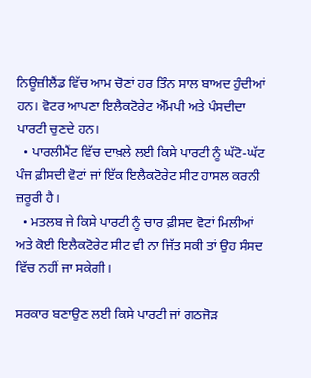ਨਿਊਜ਼ੀਲੈਂਡ ਵਿੱਚ ਆਮ ਚੋਣਾਂ ਹਰ ਤਿੰਨ ਸਾਲ ਬਾਅਦ ਹੁੰਦੀਆਂ ਹਨ। ਵੋਟਰ ਆਪਣਾ ਇਲੈਕਟੋਰੇਟ ਐੱਮਪੀ ਅਤੇ ਪੰਸਦੀਦਾ ਪਾਰਟੀ ਚੁਣਦੇ ਹਨ।
  • ਪਾਰਲੀਮੈਂਟ ਵਿੱਚ ਦਾਖ਼ਲੇ ਲਈ ਕਿਸੇ ਪਾਰਟੀ ਨੂੰ ਘੱਟੋ-ਘੱਟ ਪੰਜ ਫ਼ੀਸਦੀ ਵੋਟਾਂ ਜਾਂ ਇੱਕ ਇਲੈਕਟੋਰੇਟ ਸੀਟ ਹਾਸਲ ਕਰਨੀ ਜ਼ਰੂਰੀ ਹੈ।
  • ਮਤਲਬ ਜੇ ਕਿਸੇ ਪਾਰਟੀ ਨੂੰ ਚਾਰ ਫ਼ੀਸਦ ਵੋਟਾਂ ਮਿਲੀਆਂ ਅਤੇ ਕੋਈ ਇਲੈਕਟੋਰੇਟ ਸੀਟ ਵੀ ਨਾ ਜਿੱਤ ਸਕੀ ਤਾਂ ਉਹ ਸੰਸਦ ਵਿੱਚ ਨਹੀਂ ਜਾ ਸਕੇਗੀ।

ਸਰਕਾਰ ਬਣਾਉਣ ਲਈ ਕਿਸੇ ਪਾਰਟੀ ਜਾਂ ਗਠਜੋੜ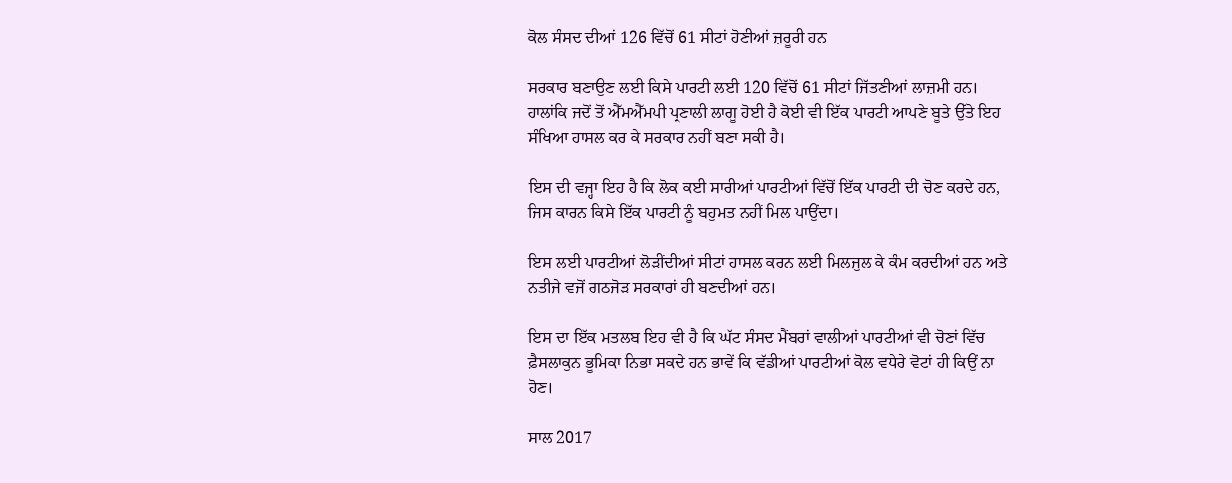ਕੋਲ ਸੰਸਦ ਦੀਆਂ 126 ਵਿੱਚੋਂ 61 ਸੀਟਾਂ ਹੋਣੀਆਂ ਜ਼ਰੂਰੀ ਹਨ

ਸਰਕਾਰ ਬਣਾਉਣ ਲਈ ਕਿਸੇ ਪਾਰਟੀ ਲਈ 120 ਵਿੱਚੋਂ 61 ਸੀਟਾਂ ਜਿੱਤਣੀਆਂ ਲਾਜ਼ਮੀ ਹਨ। ਹਾਲਾਂਕਿ ਜਦੋਂ ਤੋਂ ਐੱਮਐੱਮਪੀ ਪ੍ਰਣਾਲੀ ਲਾਗੂ ਹੋਈ ਹੈ ਕੋਈ ਵੀ ਇੱਕ ਪਾਰਟੀ ਆਪਣੇ ਬੂਤੇ ਉੱਤੇ ਇਹ ਸੰਖਿਆ ਹਾਸਲ ਕਰ ਕੇ ਸਰਕਾਰ ਨਹੀਂ ਬਣਾ ਸਕੀ ਹੈ।

ਇਸ ਦੀ ਵਜ੍ਹਾ ਇਹ ਹੈ ਕਿ ਲੋਕ ਕਈ ਸਾਰੀਆਂ ਪਾਰਟੀਆਂ ਵਿੱਚੋਂ ਇੱਕ ਪਾਰਟੀ ਦੀ ਚੋਣ ਕਰਦੇ ਹਨ, ਜਿਸ ਕਾਰਨ ਕਿਸੇ ਇੱਕ ਪਾਰਟੀ ਨੂੰ ਬਹੁਮਤ ਨਹੀਂ ਮਿਲ ਪਾਉਂਦਾ।

ਇਸ ਲਈ ਪਾਰਟੀਆਂ ਲੋੜੀਂਦੀਆਂ ਸੀਟਾਂ ਹਾਸਲ ਕਰਨ ਲਈ ਮਿਲਜੁਲ ਕੇ ਕੰਮ ਕਰਦੀਆਂ ਹਨ ਅਤੇ ਨਤੀਜੇ ਵਜੋਂ ਗਠਜੋੜ ਸਰਕਾਰਾਂ ਹੀ ਬਣਦੀਆਂ ਹਨ।

ਇਸ ਦਾ ਇੱਕ ਮਤਲਬ ਇਹ ਵੀ ਹੈ ਕਿ ਘੱਟ ਸੰਸਦ ਮੈਂਬਰਾਂ ਵਾਲੀਆਂ ਪਾਰਟੀਆਂ ਵੀ ਚੋਣਾਂ ਵਿੱਚ ਫ਼ੈਸਲਾਕੁਨ ਭੂਮਿਕਾ ਨਿਭਾ ਸਕਦੇ ਹਨ ਭਾਵੇਂ ਕਿ ਵੱਡੀਆਂ ਪਾਰਟੀਆਂ ਕੋਲ ਵਧੇਰੇ ਵੋਟਾਂ ਹੀ ਕਿਉਂ ਨਾ ਹੋਣ।

ਸਾਲ 2017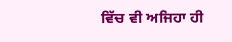ਵਿੱਚ ਵੀ ਅਜਿਹਾ ਹੀ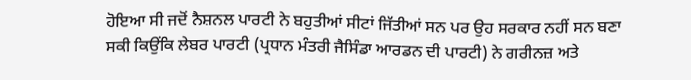ਹੋਇਆ ਸੀ ਜਦੋਂ ਨੈਸ਼ਨਲ ਪਾਰਟੀ ਨੇ ਬਹੁਤੀਆਂ ਸੀਟਾਂ ਜਿੱਤੀਆਂ ਸਨ ਪਰ ਉਹ ਸਰਕਾਰ ਨਹੀਂ ਸਨ ਬਣਾ ਸਕੀ ਕਿਉਂਕਿ ਲੇਬਰ ਪਾਰਟੀ (ਪ੍ਰਧਾਨ ਮੰਤਰੀ ਜੈਸਿੰਡਾ ਆਰਡਨ ਦੀ ਪਾਰਟੀ) ਨੇ ਗਰੀਨਜ਼ ਅਤੇ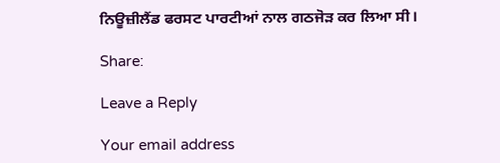ਨਿਊਜ਼ੀਲੈਂਡ ਫਰਸਟ ਪਾਰਟੀਆਂ ਨਾਲ ਗਠਜੋੜ ਕਰ ਲਿਆ ਸੀ।

Share:

Leave a Reply

Your email address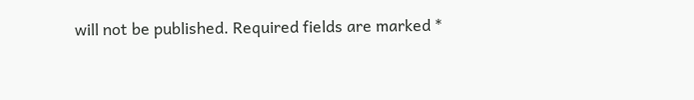will not be published. Required fields are marked *